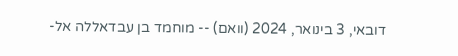דובאי, 3 בינואר, 2024 (וואם) -- מוחמד בן עבדאללה אל-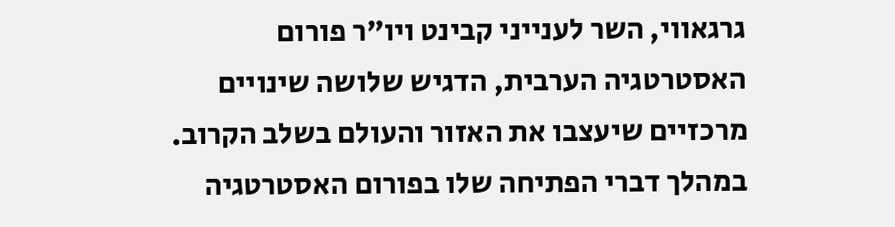גרגאווי, השר לענייני קבינט ויו"ר פורום האסטרטגיה הערבית, הדגיש שלושה שינויים מרכזיים שיעצבו את האזור והעולם בשלב הקרוב.
במהלך דברי הפתיחה שלו בפורום האסטרטגיה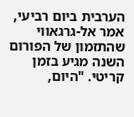הערבית ביום רביעי, אמר אל-גרגאווי שהתזמון של הפורום השנה מגיע בזמן קריטי. "היום,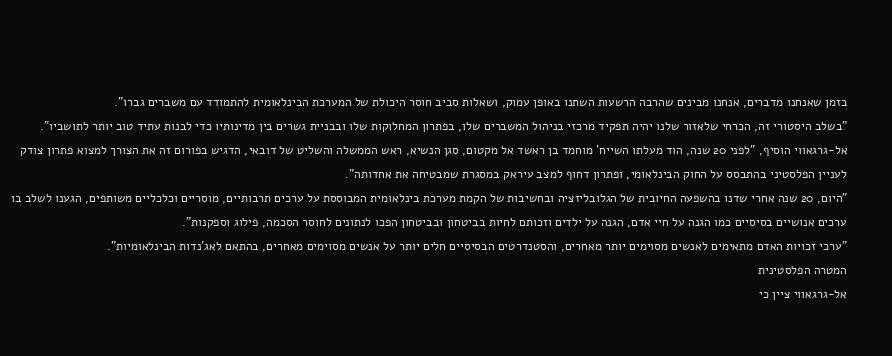בזמן שאנחנו מדברים, אנחנו מבינים שהרבה הרשעות השתנו באופן עמוק, ושאלות סביב חוסר היכולת של המערכת הבינלאומית להתמודד עם משברים גברו".
"בשלב היסטורי זה, הכרחי שלאזור שלנו יהיה תפקיד מרכזי בניהול המשברים שלו, בפתרון המחלוקות שלו ובבניית גשרים בין מדינותיו כדי לבנות עתיד טוב יותר לתושביו".
אל-גרגאווי הוסיף, "לפני 20 שנה, הוד מעלתו השייח' מוחמד בן ראשד אל מקטום, סגן הנשיא, ראש הממשלה והשליט של דובאי, הדגיש בפורום זה את הצורך למצוא פתרון צודק לעניין הפלסטיני בהתבסס על החוק הבינלאומי, ופתרון דחוף למצב עיראק במסגרת שמבטיחה את אחדותה".
"היום, 20 שנה אחרי שדנו בהשפעה החיובית של הגלובליזציה ובחשיבות של הקמת מערכת בינלאומית המבוססת על ערכים תרבותיים, מוסריים וכלכליים משותפים, הגענו לשלב בו ערכים אנושיים בסיסיים כמו הגנה על חיי אדם, הגנה על ילדים וזכותם לחיות בביטחון ובביטחון הפכו לנתונים לחוסר הסכמה, פילוג וספקנות".
"ערכי זכויות האדם מתאימים לאנשים מסוימים יותר מאחרים, והסטנדרטים הבסיסיים חלים יותר על אנשים מסוימים מאחרים, בהתאם לאג'נדות הבינלאומיות".
המטרה הפלסטינית
אל-גרגאווי ציין כי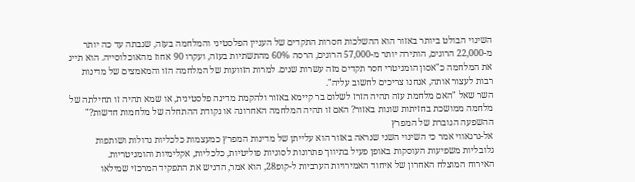השינוי הבולט ביותר באזור הוא ההשלכות חסרות התקדים של העניין הפלסטיני והמלחמה בעזה, שגבתה עד כה יותר מ-22,000 הרוגים, הותירה יותר מ-57,000 הרוגים, הרסה 60% מהתשתיות בעזה, ועקרו 90 אחוז מהאוכלוסייה. הוא תייג את המלחמה כ"אסון הומניטרי חסר תקדים מזה עשרות שנים. למרות הזוועות של המלחמה הזו והמאמצים של מדינות רבות לעצור אותה, אנחנו צריכים לחשוב עליה".
השר שאל "האם מלחמת עזה תהיה הזרז לשלום בר קיימא באזור ולהקמת מדינה פלסטינית, או שמא תהיה זו תחילתה של מלחמה ממושכת בחזיתות שונות באזור? האם זו תהיה המלחמה האחרונה או נקודת ההתחלה של מלחמות חדשות?"
ההשפעה הגוברת של המפרץ
אל-גרגאווי אמר כי השינוי השני שנראה באזור הוא עלייתן של מדינות המפרץ כמעצמות כלכליות גדולות ושותפות גלובליות משפיעות העוסקות באופן פעיל בתיווך פתרונות לסוגיות פוליטיות, כלכליות, אקלימיות והומניטריות.
האירוח המוצלח האחרון של איחוד האמירויות הערביות ל-קופ28, הוא אמר, הדגיש את התפקיד המרכזי שמילאו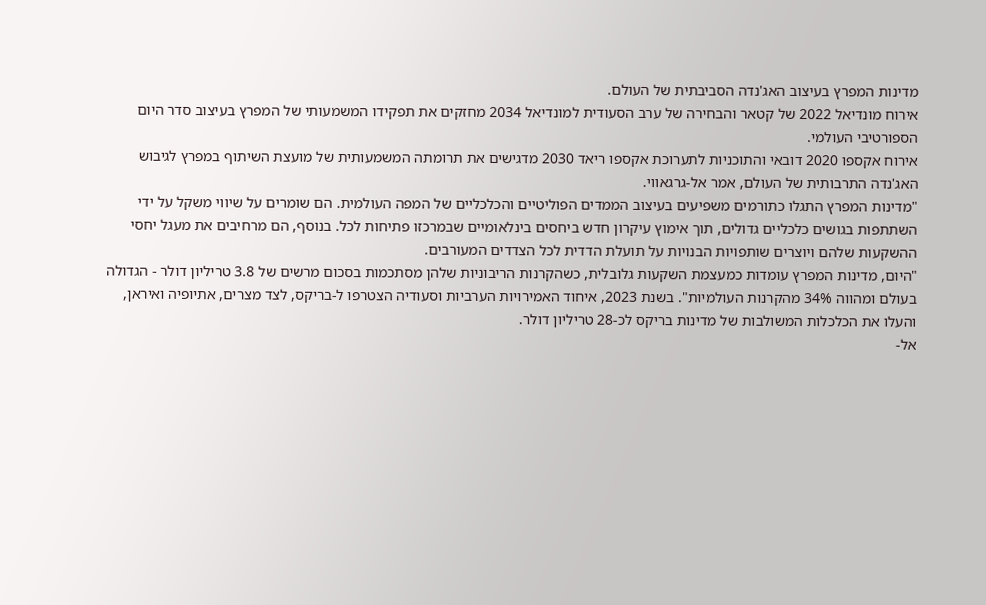מדינות המפרץ בעיצוב האג'נדה הסביבתית של העולם.
אירוח מונדיאל 2022 של קטאר והבחירה של ערב הסעודית למונדיאל 2034 מחזקים את תפקידו המשמעותי של המפרץ בעיצוב סדר היום הספורטיבי העולמי.
אירוח אקספו 2020 דובאי והתוכניות לתערוכת אקספו ריאד 2030 מדגישים את תרומתה המשמעותית של מועצת השיתוף במפרץ לגיבוש האג'נדה התרבותית של העולם, אמר אל-גרגאווי.
"מדינות המפרץ התגלו כתורמים משפיעים בעיצוב הממדים הפוליטיים והכלכליים של המפה העולמית. הם שומרים על שיווי משקל על ידי השתתפות בגושים כלכליים גדולים, תוך אימוץ עיקרון חדש ביחסים בינלאומיים שבמרכזו פתיחות לכל. בנוסף, הם מרחיבים את מעגל יחסי ההשקעות שלהם ויוצרים שותפויות הבנויות על תועלת הדדית לכל הצדדים המעורבים.
"היום, מדינות המפרץ עומדות כמעצמת השקעות גלובלית, כשהקרנות הריבוניות שלהן מסתכמות בסכום מרשים של 3.8 טריליון דולר - הגדולה בעולם ומהווה 34% מהקרנות העולמיות". בשנת 2023, איחוד האמירויות הערביות וסעודיה הצטרפו ל-בריקס, לצד מצרים, אתיופיה ואיראן, והעלו את הכלכלות המשולבות של מדינות בריקס לכ-28 טריליון דולר.
אל-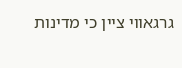גרגאווי ציין כי מדינות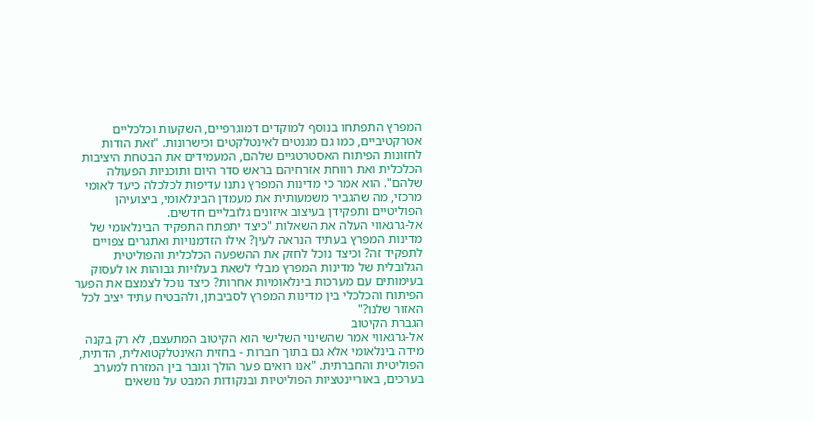המפרץ התפתחו בנוסף למוקדים דמוגרפיים, השקעות וכלכליים אטרקטיביים, כמו גם מגנטים לאינטלקטים וכישרונות. "זאת הודות לחזונות הפיתוח האסטרטגיים שלהם, המעמידים את הבטחת היציבות הכלכלית ואת רווחת אזרחיהם בראש סדר היום ותוכניות הפעולה שלהם". הוא אמר כי מדינות המפרץ נתנו עדיפות לכלכלה כיעד לאומי מרכזי, מה שהגביר משמעותית את מעמדן הבינלאומי, ביצועיהן הפוליטיים ותפקידן בעיצוב איזונים גלובליים חדשים.
אל-גרגאווי העלה את השאלות "כיצד יתפתח התפקיד הבינלאומי של מדינות המפרץ בעתיד הנראה לעין? אילו הזדמנויות ואתגרים צפויים לתפקיד זה? וכיצד נוכל לחזק את ההשפעה הכלכלית והפוליטית הגלובלית של מדינות המפרץ מבלי לשאת בעלויות גבוהות או לעסוק בעימותים עם מערכות בינלאומיות אחרות? כיצד נוכל לצמצם את הפער הפיתוח והכלכלי בין מדינות המפרץ לסביבתן, ולהבטיח עתיד יציב לכל האזור שלנו?"
הגברת הקיטוב
אל-גרגאווי אמר שהשינוי השלישי הוא הקיטוב המתעצם, לא רק בקנה מידה בינלאומי אלא גם בתוך חברות - בחזית האינטלקטואלית, הדתית, הפוליטית והחברתית. "אנו רואים פער הולך וגובר בין המזרח למערב בערכים, באוריינטציות הפוליטיות ובנקודות המבט על נושאים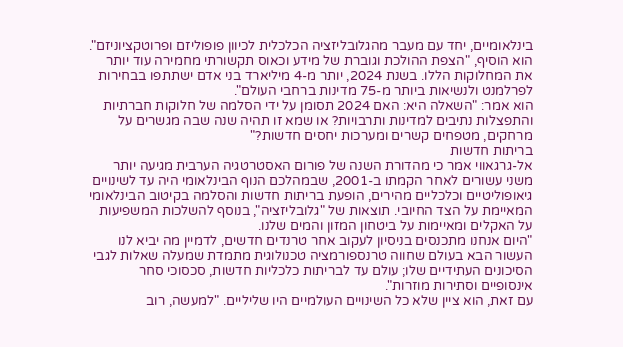בינלאומיים, יחד עם מעבר מהגלובליזציה הכלכלית לכיוון פופוליזם ופרוטקציוניזם".
הוא הוסיף, "הצפת ההולכת וגוברת של מידע וכאוס תקשורתי מחמירה עוד יותר את המחלוקות הללו. בשנת 2024, יותר מ-4 מיליארד בני אדם ישתתפו בבחירות לפרלמנט ולנשיאות ביותר מ-75 מדינות ברחבי העולם".
הוא אמר: "השאלה היא: האם 2024 תסומן על ידי הסלמה של חלוקות חברתיות והתפצלות נתיבים למדינות ותרבויות? או שמא זו תהיה שנה שבה מגשרים על מרחקים, מטפחים קשרים ומערכות יחסים חדשות?"
בריתות חדשות
אל-גרגאווי אמר כי מהדורת השנה של פורום האסטרטגיה הערבית מגיעה יותר משני עשורים לאחר הקמתו ב-2001, שבמהלכם הנוף הבינלאומי היה עד לשינויים גיאופוליטיים וכלכליים מהירים, הופעת בריתות חדשות והסלמה בקיטוב הבינלאומי המאיימת על הצד החיובי. תוצאות של "גלובליזציה", בנוסף להשלכות המשפיעות על האקלים ומאיימות על ביטחון המזון והמים שלנו.
"היום אנחנו מתכנסים בניסיון לעקוב אחר טרנדים חדשים, לדמיין מה יביא לנו העשור הבא בעולם שחווה טרנספורמציה טכנולוגית מתמדת שמעלה שאלות לגבי הסיכונים העתידיים שלו; עולם עד לבריתות כלכליות חדשות, סכסוכי סחר אינסופיים וסתירות מוזרות".
עם זאת, הוא ציין שלא כל השינויים העולמיים היו שליליים. "למעשה, רוב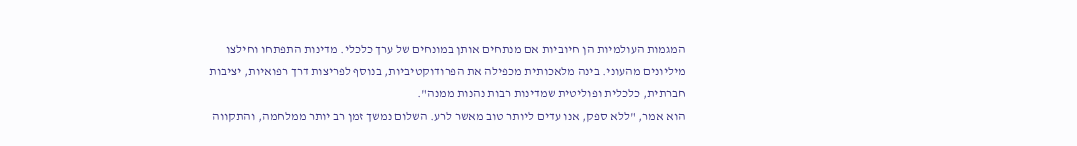המגמות העולמיות הן חיוביות אם מנתחים אותן במונחים של ערך כלכלי. מדינות התפתחו וחילצו מיליונים מהעוני. בינה מלאכותית מכפילה את הפרודוקטיביות, בנוסף לפריצות דרך רפואיות, יציבות חברתית, כלכלית ופוליטית שמדינות רבות נהנות ממנה".
הוא אמר, "ללא ספק, אנו עדים ליותר טוב מאשר לרע. השלום נמשך זמן רב יותר ממלחמה, והתקווה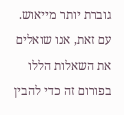גוברת יותר מייאוש. עם זאת, אנו שואלים את השאלות הללו בפורום זה כדי להבין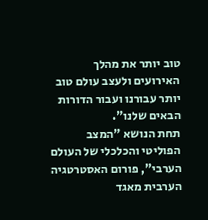טוב יותר את מהלך האירועים ולעצב עולם טוב יותר עבורנו ועבור הדורות הבאים שלנו".
תחת הנושא "המצב הפוליטי והכלכלי של העולם הערבי", פורום האסטרטגיה הערבית מאגד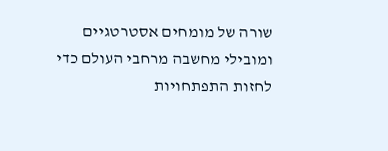שורה של מומחים אסטרטגיים ומובילי מחשבה מרחבי העולם כדי לחזות התפתחויות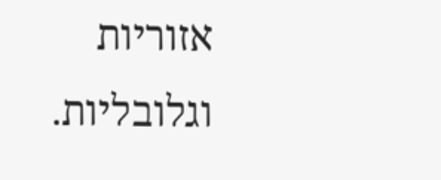אזוריות וגלובליות.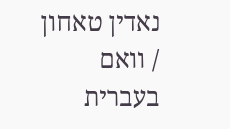נאדין טאחון / וואם בעברית